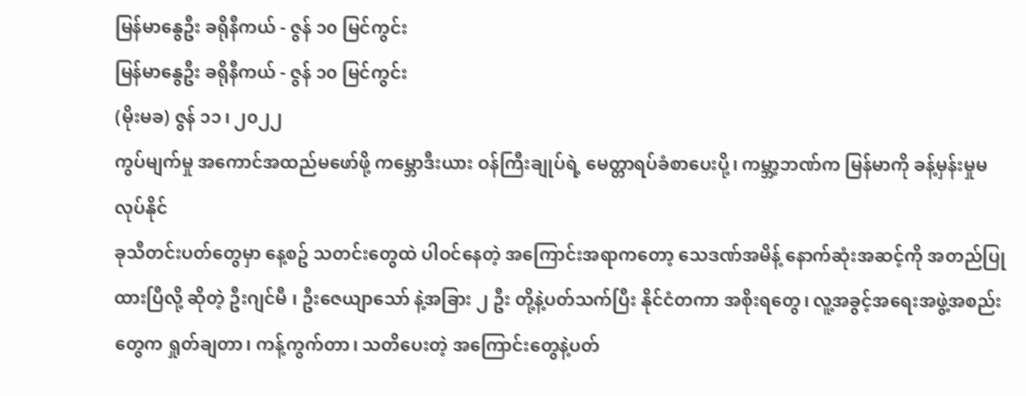မြန်မာနွေဦး ခရိုနီကယ် - ဇွန် ၁၀ မြင်ကွင်း
မြန်မာနွေဦး ခရိုနီကယ် - ဇွန် ၁၀ မြင်ကွင်း
(မိုးမခ) ဇွန် ၁၁၊ ၂၀၂၂
ကွပ်မျက်မှု အကောင်အထည်မဖော်ဖို့ ကမ္ဘောဒီးယား ဝန်ကြီးချုပ်ရဲ့ မေတ္တာရပ်ခံစာပေးပို့၊ ကမ္ဘာ့ဘဏ်က မြန်မာကို ခန့်မှန်းမှုမလုပ်နိုင်
ခုသီတင်းပတ်တွေမှာ နေ့စဥ် သတင်းတွေထဲ ပါဝင်နေတဲ့ အကြောင်းအရာကတော့ သေဒဏ်အမိန့် နောက်ဆုံးအဆင့်ကို အတည်ပြုထားပြီလို့ ဆိုတဲ့ ဦးဂျင်မီ ၊ ဦးဇေယျာသော် နဲ့အခြား ၂ ဦး တို့နဲ့ပတ်သက်ပြီး နိုင်ငံတကာ အစိုးရတွေ၊ လူ့အခွင့်အရေးအဖွဲ့အစည်းတွေက ရှုတ်ချတာ၊ ကန့်ကွက်တာ၊ သတိပေးတဲ့ အကြောင်းတွေနဲ့ပတ်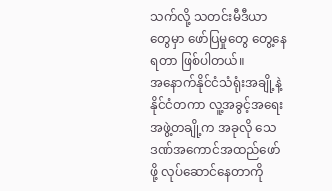သက်လို့ သတင်းမီဒီယာတွေမှာ ဖော်ပြမှုတွေ တွေ့နေရတာ ဖြစ်ပါတယ်။
အနောက်နိုင်ငံသံရုံးအချို့နဲ့ နိုင်ငံတကာ လူ့အခွင့်အရေးအဖွဲ့တချို့က အခုလို သေဒဏ်အကောင်အထည်ဖော်ဖို့ လုပ်ဆောင်နေတာကို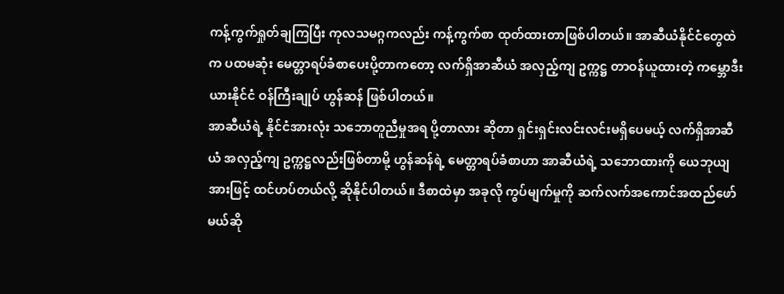ကန့်ကွက်ရှုတ်ချကြပြီး ကုလသမဂ္ဂကလည်း ကန့်ကွက်စာ ထုတ်ထားတာဖြစ်ပါတယ်။ အာဆီယံနိုင်ငံတွေထဲက ပထမဆုံး မေတ္တာရပ်ခံစာပေးပို့တာကတော့ လက်ရှိအာဆီယံ အလှည့်ကျ ဥက္ကဋ္ဌ တာဝန်ယူထားတဲ့ ကမ္ဘောဒီးယားနိုင်ငံ ဝန်ကြီးချုပ် ဟွန်ဆန် ဖြစ်ပါတယ်။
အာဆီယံရဲ့ နိုင်ငံအားလုံး သဘောတူညီမှုအရ ပို့တာလား ဆိုတာ ရှင်းရှင်းလင်းလင်းမရှိပေမယ့် လက်ရှိအာဆီယံ အလှည့်ကျ ဥက္ကဋ္ဌလည်းဖြစ်တာမို့ ဟွန်ဆန်ရဲ့ မေတ္တာရပ်ခံစာဟာ အာဆီယံရဲ့ သဘောထားကို ယေဘုယျအားဖြင့် ထင်ဟပ်တယ်လို့ ဆိုနိုင်ပါတယ်။ ဒီစာထဲမှာ အခုလို ကွပ်မျက်မှုကို ဆက်လက်အကောင်အထည်ဖော်မယ်ဆို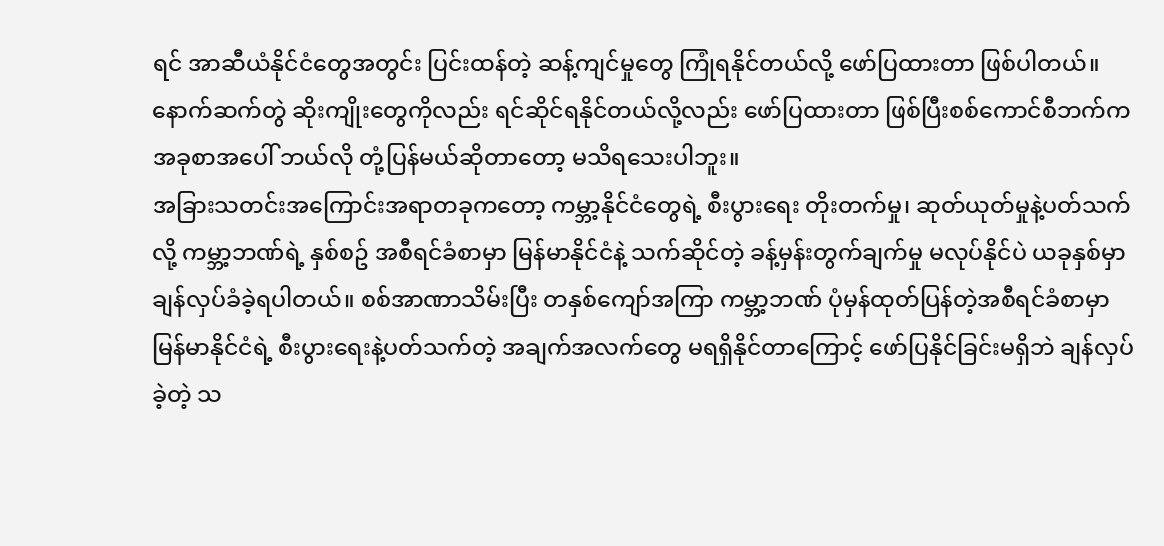ရင် အာဆီယံနိုင်ငံတွေအတွင်း ပြင်းထန်တဲ့ ဆန့်ကျင်မှုတွေ ကြုံရနိုင်တယ်လို့ ဖော်ပြထားတာ ဖြစ်ပါတယ်။ နောက်ဆက်တွဲ ဆိုးကျိုးတွေကိုလည်း ရင်ဆိုင်ရနိုင်တယ်လို့လည်း ဖော်ပြထားတာ ဖြစ်ပြီးစစ်ကောင်စီဘက်က အခုစာအပေါ် ဘယ်လို တုံ့ပြန်မယ်ဆိုတာတော့ မသိရသေးပါဘူး။
အခြားသတင်းအကြောင်းအရာတခုကတော့ ကမ္ဘာ့နိုင်ငံတွေရဲ့ စီးပွားရေး တိုးတက်မှု၊ ဆုတ်ယုတ်မှုနဲ့ပတ်သက်လို့ ကမ္ဘာ့ဘဏ်ရဲ့ နှစ်စဥ် အစီရင်ခံစာမှာ မြန်မာနိုင်ငံနဲ့ သက်ဆိုင်တဲ့ ခန့်မှန်းတွက်ချက်မှု မလုပ်နိုင်ပဲ ယခုနှစ်မှာ ချန်လှပ်ခံခဲ့ရပါတယ်။ စစ်အာဏာသိမ်းပြီး တနှစ်ကျော်အကြာ ကမ္ဘာ့ဘဏ် ပုံမှန်ထုတ်ပြန်တဲ့အစီရင်ခံစာမှာ မြန်မာနိုင်ငံရဲ့ စီးပွားရေးနဲ့ပတ်သက်တဲ့ အချက်အလက်တွေ မရရှိနိုင်တာကြောင့် ဖော်ပြနိုင်ခြင်းမရှိဘဲ ချန်လှပ်ခဲ့တဲ့ သ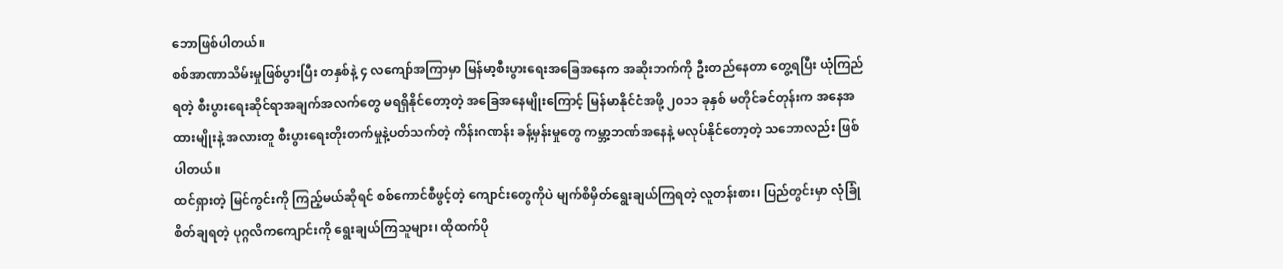ဘောဖြစ်ပါတယ်။
စစ်အာဏာသိမ်းမှုဖြစ်ပွားပြီး တနှစ်နဲ့ ၄ လကျော်အကြာမှာ မြန်မာ့စီးပွားရေးအခြေအနေက အဆိုးဘက်ကို ဦးတည်နေတာ တွေ့ရပြီး ယုံကြည်ရတဲ့ စီးပွားရေးဆိုင်ရာအချက်အလက်တွေ မရရှိနိုင်တော့တဲ့ အခြေအနေမျိုးကြောင့် မြန်မာနိုင်ငံအဖို့ ၂၀၁၁ ခုနှစ် မတိုင်ခင်တုန်းက အနေအထားမျိုးနဲ့ အလားတူ စီးပွားရေးတိုးတက်မှုနဲ့ပတ်သက်တဲ့ ကိန်းဂဏန်း ခန့်မှန်းမှုတွေ ကမ္ဘာ့ဘဏ်အနေနဲ့ မလုပ်နိုင်တော့တဲ့ သဘောလည်း ဖြစ်ပါတယ်။
ထင်ရှားတဲ့ မြင်ကွင်းကို ကြည့်မယ်ဆိုရင် စစ်ကောင်စီဖွင့်တဲ့ ကျောင်းတွေကိုပဲ မျက်စိမှိတ်ရွေးချယ်ကြရတဲ့ လူတန်းစား၊ ပြည်တွင်းမှာ လုံခြုံစိတ်ချရတဲ့ ပုဂ္ဂလိကကျောင်းကို ရွေးချယ်ကြသူများ၊ ထိုထက်ပို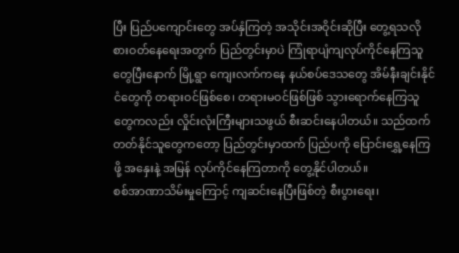ပြီး ပြည်ပကျောင်းတွေ အပ်နှံကြတဲ့ အသိုင်းအဝိုင်းဆိုပြီး တွေ့ရသလို စားဝတ်နေရေးအတွက် ပြည်တွင်းမှာပဲ ကြုံရာပျံကျလုပ်ကိုင်နေကြသူတွေပြီးနောက် မြို့ရွာ ကျေးလက်ကနေ နယ်စပ်ဒေသတွေ အိမ်နီးချင်းနိုင်ငံတွေကို တရားဝင်ဖြစ်စေ၊ တရားမဝင်ဖြစ်ဖြစ် သွားရောက်နေကြသူတွေကလည်း လှိုင်းလုံးကြီးများသဖွယ် စီးဆင်းနေပါတယ်။ သည်ထက်တတ်နိုင်သူတွေကတော့ ပြည်တွင်းမှာထက် ပြည်ပကို ပြောင်းရွှေ့နေကြဖို့ အနှေးနဲ့ အမြန် လုပ်ကိုင်နေကြတာကို တွေ့နိုင်ပါတယ်။
စစ်အာဏာသိမ်းမှုကြောင့် ကျဆင်းနေပြီးဖြစ်တဲ့ စီးပွားရေး၊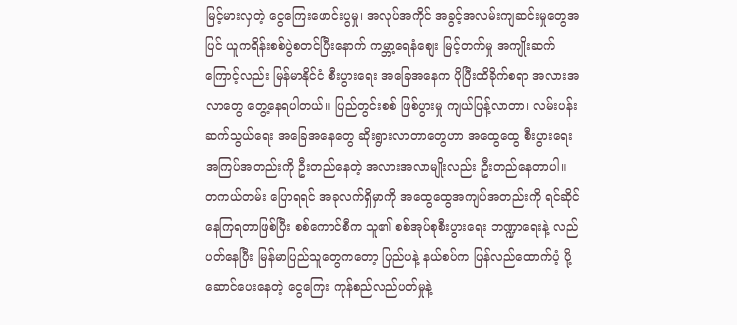မြင့်မားလှတဲ့ ငွေကြေးဖောင်းပွမှု၊ အလုပ်အကိုင် အခွင့်အလမ်းကျဆင်းမှုတွေအပြင် ယူကရိန်းစစ်ပွဲစတင်ပြီးနောက် ကမ္ဘာ့ရေနံစျေး မြင့်တက်မှု အကျိုးဆက်ကြောင့်လည်း မြန်မာနိုင်ငံ စီးပွားရေး အခြေအနေက ပိုပြီးထိခိုက်စရာ အလားအလာတွေ တွေ့နေရပါတယ်။ ပြည်တွင်းစစ် ဖြစ်ပွားမှု ကျယ်ပြန့်လာတာ၊ လမ်းပန်းဆက်သွယ်ရေး အခြေအနေတွေ ဆိုးရွားလာတာတွေဟာ အထွေထွေ စီးပွားရေးအကြပ်အတည်းကို ဦးတည်နေတဲ့ အလားအလာမျိုးလည်း ဦးတည်နေတာပါ။ တကယ်တမ်း ပြောရရင် အခုလက်ရှိမှာကို အထွေထွေအကျပ်အတည်းကို ရင်ဆိုင်နေကြရတာဖြစ်ပြီး စစ်ကောင်စီက သူ၏ စစ်အုပ်စုစီးပွားရေး ဘဏ္ဍာရေးနဲ့ လည်ပတ်နေပြီး မြန်မာပြည်သူတွေကတော့ ပြည်ပနဲ့ နယ်စပ်က ပြန်လည်ထောက်ပံ့ ပို့ဆောင်ပေးနေတဲ့ ငွေကြေး ကုန်စည်လည်ပတ်မှုနဲ့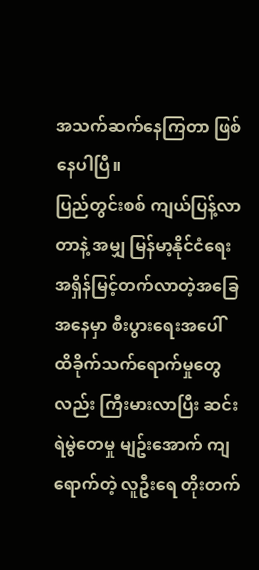အသက်ဆက်နေကြတာ ဖြစ်နေပါပြီ။
ပြည်တွင်းစစ် ကျယ်ပြန့်လာတာနဲ့ အမျှ မြန်မာ့နိုင်ငံရေး အရှိန်မြင့်တက်လာတဲ့အခြေအနေမှာ စီးပွားရေးအပေါ် ထိခိုက်သက်ရောက်မှုတွေလည်း ကြီးမားလာပြီး ဆင်းရဲမွဲတေမှု မျဥ်းအောက် ကျရောက်တဲ့ လူဦးရေ တိုးတက်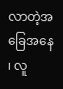လာတဲ့အခြေအနေ ၊ လူ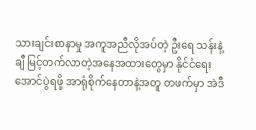သားချင်းစာနာမှု အကူအညီလိုအပ်တဲ့ ဦးရေ သန်းနဲ့ချီ မြင့်တက်လာတဲ့အနေအထားတွေမှာ နိုင်ငံရေး အောင်ပွဲရဖို့ အာရုံစိုက်နေတာနဲ့အတူ တဖက်မှာ အဲဒီ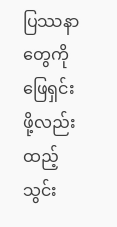ပြဿနာတွေကို ဖြေရှင်းဖို့လည်း ထည့်သွင်း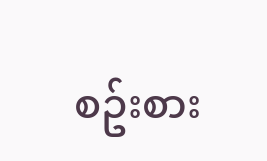စဥ်းစား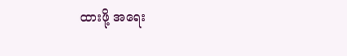ထားဖို့ အရေး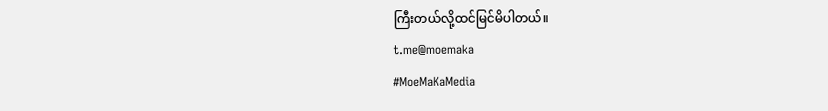ကြီးတယ်လို့ထင်မြင်မိပါတယ်။
t.me@moemaka
#MoeMaKaMedia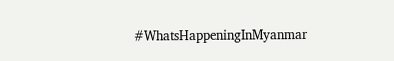#WhatsHappeningInMyanmar